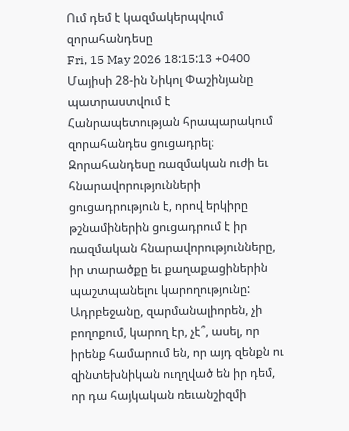Ում դեմ է կազմակերպվում զորահանդեսը
Fri, 15 May 2026 18:15:13 +0400
Մայիսի 28-ին Նիկոլ Փաշինյանը պատրաստվում է Հանրապետության հրապարակում զորահանդես ցուցադրել։ Զորահանդեսը ռազմական ուժի եւ հնարավորությունների ցուցադրություն է, որով երկիրը թշնամիներին ցուցադրում է իր ռազմական հնարավորությունները, իր տարածքը եւ քաղաքացիներին պաշտպանելու կարողությունը: Ադրբեջանը, զարմանալիորեն, չի բողոքում, կարող էր, չէ՞, ասել, որ իրենք համարում են, որ այդ զենքն ու զինտեխնիկան ուղղված են իր դեմ, որ դա հայկական ռեւանշիզմի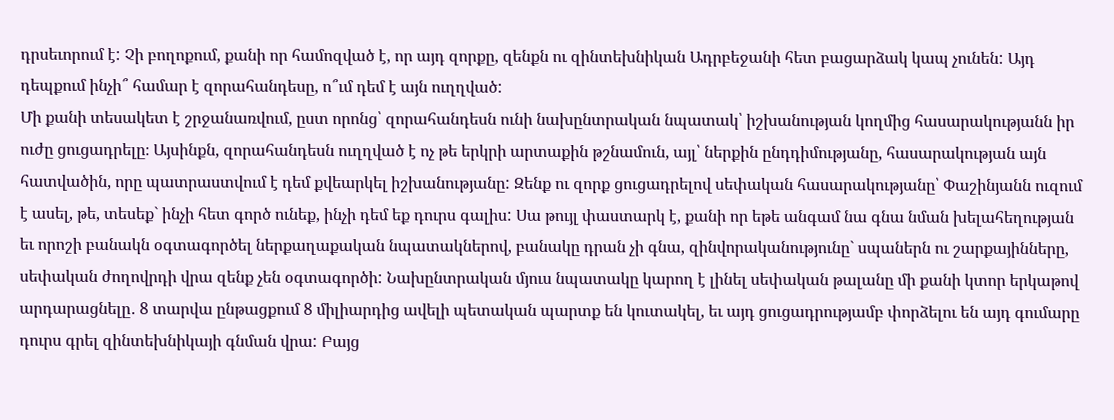դրսեւորում է: Չի բողոքում, քանի որ համոզված է, որ այդ զորքը, զենքն ու զինտեխնիկան Ադրբեջանի հետ բացարձակ կապ չունեն: Այդ դեպքում ինչի՞ համար է զորահանդեսը, ո՞ւմ դեմ է այն ուղղված:
Մի քանի տեսակետ է շրջանառվում, ըստ որոնց՝ զորահանդեսն ունի նախընտրական նպատակ՝ իշխանության կողմից հասարակությանն իր ուժը ցուցադրելը։ Այսինքն, զորահանդեսն ուղղված է ոչ թե երկրի արտաքին թշնամուն, այլ՝ ներքին ընդդիմությանը, հասարակության այն հատվածին, որը պատրաստվում է դեմ քվեարկել իշխանությանը: Զենք ու զորք ցուցադրելով սեփական հասարակությանը՝ Փաշինյանն ուզում է ասել, թե, տեսեք` ինչի հետ գործ ունեք, ինչի դեմ եք դուրս գալիս: Սա թույլ փաստարկ է, քանի որ եթե անգամ նա գնա նման խելահեղության եւ որոշի բանակն օգտագործել ներքաղաքական նպատակներով, բանակը դրան չի գնա, զինվորականությունը` սպաներն ու շարքայինները, սեփական ժողովրդի վրա զենք չեն օգտագործի: Նախընտրական մյուս նպատակը կարող է լինել սեփական թալանը մի քանի կտոր երկաթով արդարացնելը․ 8 տարվա ընթացքում 8 միլիարդից ավելի պետական պարտք են կուտակել, եւ այդ ցուցադրությամբ փորձելու են այդ գումարը դուրս գրել զինտեխնիկայի գնման վրա: Բայց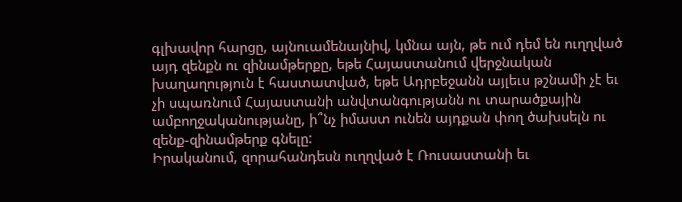գլխավոր հարցը, այնուամենայնիվ, կմնա այն, թե ում դեմ են ուղղված այդ զենքն ու զինամթերքը, եթե Հայաստանում վերջնական խաղաղություն է հաստատված, եթե Ադրբեջանն այլեւս թշնամի չէ եւ չի սպառնում Հայաստանի անվտանգությանն ու տարածքային ամբողջականությանը, ի՞նչ իմաստ ունեն այդքան փող ծախսելն ու զենք-զինամթերք գնելը:
Իրականում, զորահանդեսն ուղղված է Ռուսաստանի եւ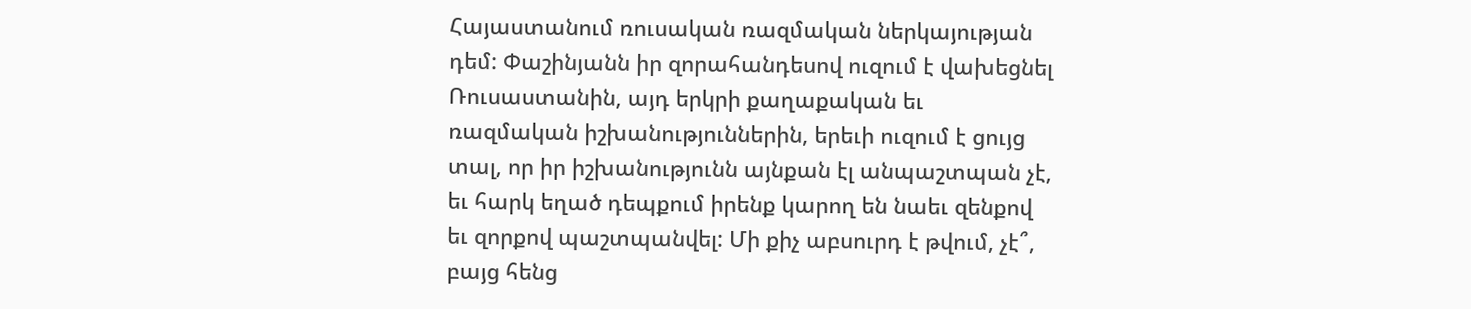Հայաստանում ռուսական ռազմական ներկայության դեմ: Փաշինյանն իր զորահանդեսով ուզում է վախեցնել Ռուսաստանին, այդ երկրի քաղաքական եւ ռազմական իշխանություններին, երեւի ուզում է ցույց տալ, որ իր իշխանությունն այնքան էլ անպաշտպան չէ, եւ հարկ եղած դեպքում իրենք կարող են նաեւ զենքով եւ զորքով պաշտպանվել: Մի քիչ աբսուրդ է թվում, չէ՞, բայց հենց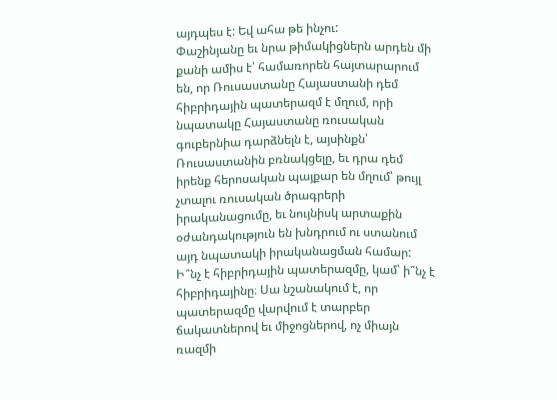այդպես է: Եվ ահա թե ինչու:
Փաշինյանը եւ նրա թիմակիցներն արդեն մի քանի ամիս է՝ համառորեն հայտարարում են, որ Ռուսաստանը Հայաստանի դեմ հիբրիդային պատերազմ է մղում, որի նպատակը Հայաստանը ռուսական գուբերնիա դարձնելն է, այսինքն՝ Ռուսաստանին բռնակցելը, եւ դրա դեմ իրենք հերոսական պայքար են մղում՝ թույլ չտալու ռուսական ծրագրերի իրականացումը, եւ նույնիսկ արտաքին օժանդակություն են խնդրում ու ստանում այդ նպատակի իրականացման համար: Ի՞նչ է հիբրիդային պատերազմը, կամ՝ ի՞նչ է հիբրիդայինը։ Սա նշանակում է, որ պատերազմը վարվում է տարբեր ճակատներով եւ միջոցներով, ոչ միայն ռազմի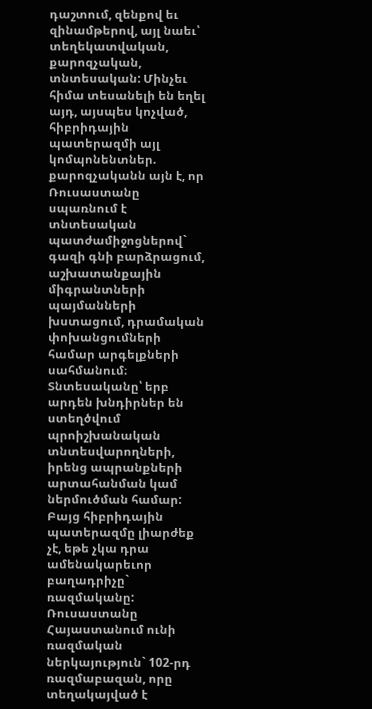դաշտում, զենքով եւ զինամթերով, այլ նաեւ՝ տեղեկատվական, քարոզչական, տնտեսական: Մինչեւ հիմա տեսանելի են եղել այդ, այսպես կոչված, հիբրիդային պատերազմի այլ կոմպոնենտներ. քարոզչականն այն է, որ Ռուսաստանը սպառնում է տնտեսական պատժամիջոցներով` գազի գնի բարձրացում, աշխատանքային միգրանտների պայմանների խստացում, դրամական փոխանցումների համար արգելքների սահմանում։ Տնտեսականը՝ երբ արդեն խնդիրներ են ստեղծվում պրոիշխանական տնտեսվարողների, իրենց ապրանքների արտահանման կամ ներմուծման համար: Բայց հիբրիդային պատերազմը լիարժեք չէ, եթե չկա դրա ամենակարեւոր բաղադրիչը` ռազմականը: Ռուսաստանը Հայաստանում ունի ռազմական ներկայություն` 102-րդ ռազմաբազան, որը տեղակայված է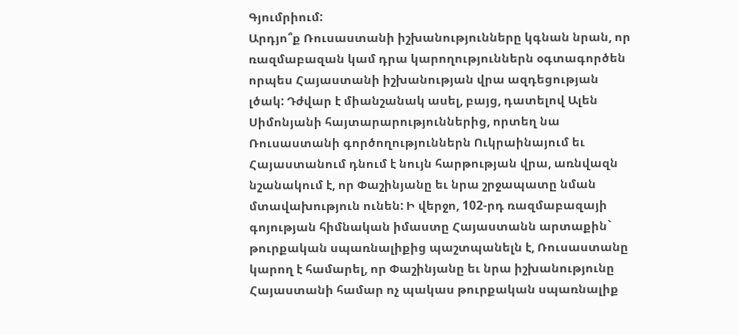Գյումրիում:
Արդյո՞ք Ռուսաստանի իշխանությունները կգնան նրան, որ ռազմաբազան կամ դրա կարողություններն օգտագործեն որպես Հայաստանի իշխանության վրա ազդեցության լծակ: Դժվար է միանշանակ ասել, բայց, դատելով Ալեն Սիմոնյանի հայտարարություններից, որտեղ նա Ռուսաստանի գործողություններն Ուկրաինայում եւ Հայաստանում դնում է նույն հարթության վրա, առնվազն նշանակում է, որ Փաշինյանը եւ նրա շրջապատը նման մտավախություն ունեն: Ի վերջո, 102-րդ ռազմաբազայի գոյության հիմնական իմաստը Հայաստանն արտաքին` թուրքական սպառնալիքից պաշտպանելն է, Ռուսաստանը կարող է համարել, որ Փաշինյանը եւ նրա իշխանությունը Հայաստանի համար ոչ պակաս թուրքական սպառնալիք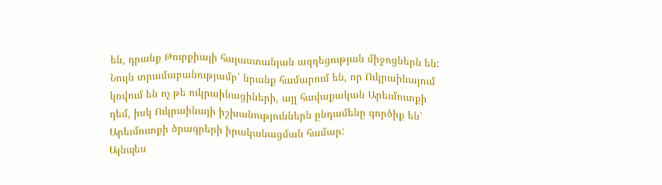են, դրանք Թուրքիայի հայաստանյան ազդեցության միջոցներն են: Նույն տրամաբանությամբ՝ նրանք համարում են, որ Ուկրաինայում կռվում են ոչ թե ուկրաինացիների, այլ հավաքական Արեւմուտքի դեմ, իսկ Ուկրաինայի իշխանություններն ընդամենը գործիք են՝ Արեւմուտքի ծրագրերի իրականացման համար:
Այնպես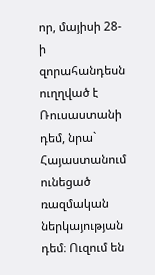որ, մայիսի 28-ի զորահանդեսն ուղղված է Ռուսաստանի դեմ, նրա` Հայաստանում ունեցած ռազմական ներկայության դեմ։ Ուզում են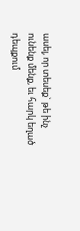ասել, որ տեսեք` թե ինչ ունենք մենք, եւ հարկ եղած դեպքում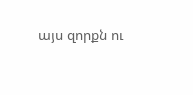այս զորքն ու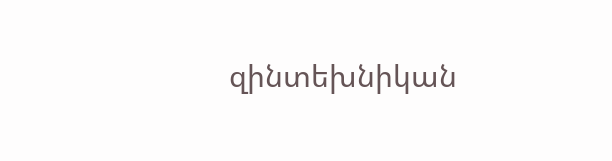զինտեխնիկան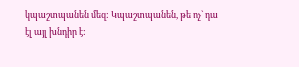կպաշտպանեն մեզ: Կպաշտպանեն, թե ոչ` դա էլ այլ խնդիր է: